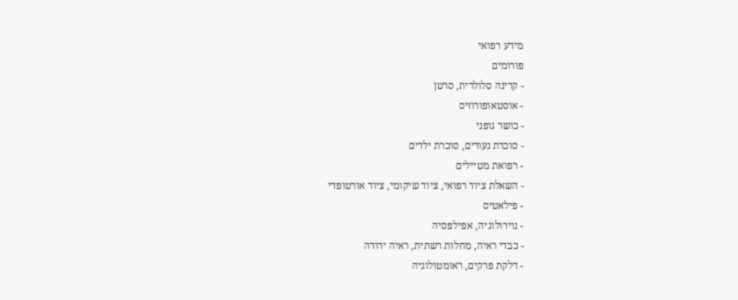מידע רפואי
פורומים
- קרינה סלולרית, סרטן
- אוסטאופורוזיס
- כושר גופני
- סוכרת נעורים, סוכרת ילדים
- רפואת מטיילים
- השאלת ציוד רפואי, ציוד שיקומי, ציוד אורטופדי
- פילאטיס
- נוירולוגיה, אפילפסיה
- כבדי ראיה, מחלות רשתית, ראיה ירודה
- דלקת פרקים, ראומטולוגיה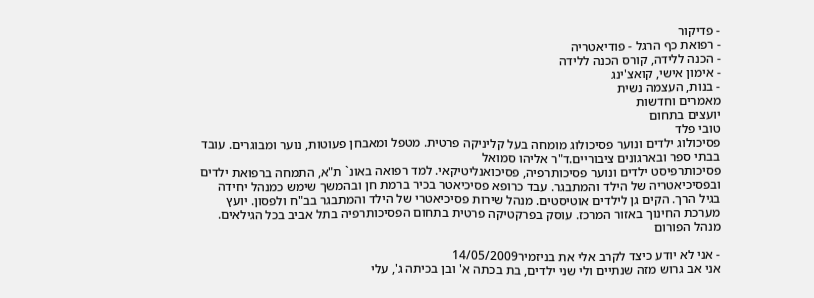- פדיקור
- רפואת כף הרגל - פודיאטריה
- הכנה ללידה, קורס הכנה ללידה
- אימון אישי, קואצ'ינג
- בנות, העצמה נשית
מאמרים וחדשות
יועצים בתחום
טובי פלד
פסיכולוג ילדים ונוער פסיכולוג מומחה בעל קליניקה פרטית. מטפל ומאבחן פעוטות, נוער ומבוגרים. עובד בבתי ספר ובארגונים ציבוריים.ד"ר אליהו סמואל
פסיכותרפיסט ילדים ונוער פסיכותרפיה, פסיכואנליטיקאי. למד רפואה באונ` ת"א, התמחה ברפואת ילדים ובפסיכיאטריה של הילד והמתבגר. עבד כרופא פסיכיאטר בכיר ברמת חן ובהמשך שימש כמנהל יחידה בגיל הרך. הקים גן לילדים אוטיסטים. מנהל שירות פסיכיאטרי של הילד והמתבגר בב"ח ולפסון. יועץ מערכת החינוך באזור המרכז. עוסק בפרקטיקה פרטית בתחום הפסיכותרפיה בתל אביב בכל הגילאים.
מנהל הפורום

- אני לא יודע כיצד לקרב אלי את בניזמיר14/05/2009
אני אב גרוש מזה שנתיים ולי שני ילדים, בת בכתה א' ובן בכיתה ג', עלי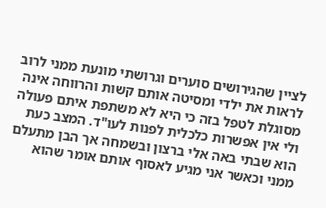לציין שהגירושים סוערים וגרושתי מונעת ממני לרוב לראות את ילדי ומסיטה אותם קשות והרווחה אינה מסוגלת לטפל בזה כי היא לא משתפת איתם פעולה ולי אין אפשרות כלכלית לפנות לעו"ד. המצב כעת הוא שבתי באה אלי ברצון ובשמחה אך הבן מתעלם ממני וכאשר אני מגיע לאסוף אותם אומר שהוא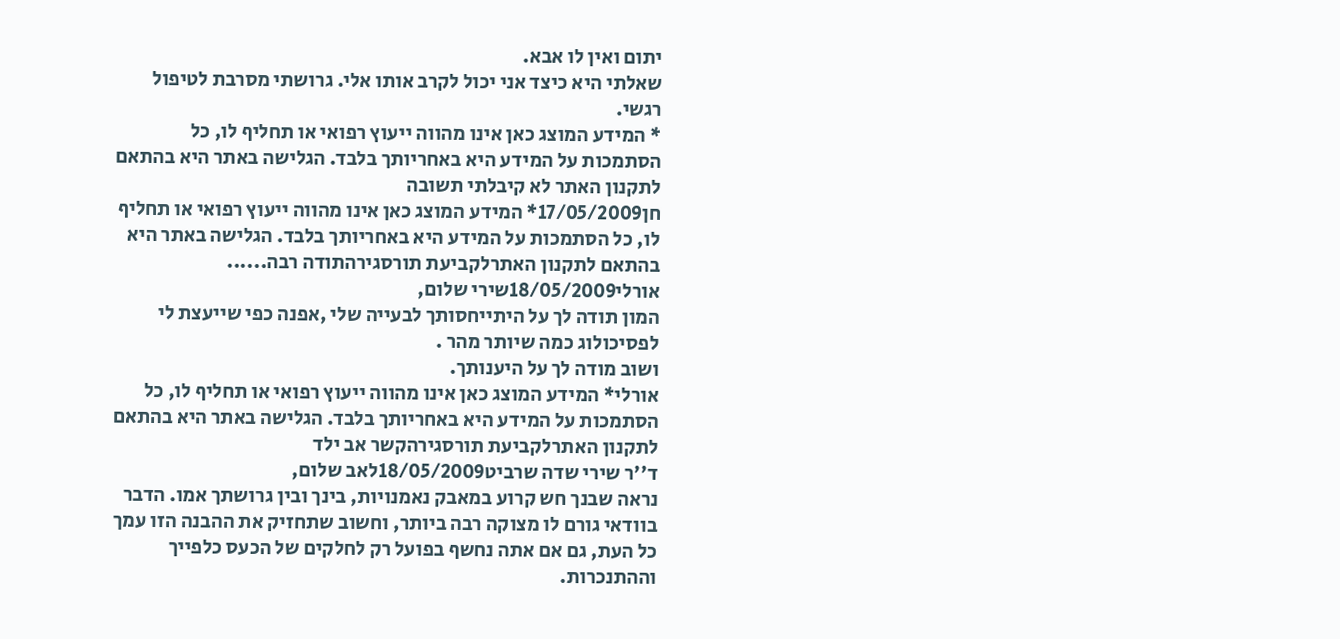יתום ואין לו אבא.
שאלתי היא כיצד אני יכול לקרב אותו אלי. גרושתי מסרבת לטיפול רגשי.
* המידע המוצג כאן אינו מהווה ייעוץ רפואי או תחליף לו, כל הסתמכות על המידע היא באחריותך בלבד. הגלישה באתר היא בהתאם לתקנון האתר לא קיבלתי תשובה
חן17/05/2009* המידע המוצג כאן אינו מהווה ייעוץ רפואי או תחליף לו, כל הסתמכות על המידע היא באחריותך בלבד. הגלישה באתר היא בהתאם לתקנון האתרלקביעת תורסגירהתודה רבה......
אורלי18/05/2009שירי שלום,
המון תודה לך על היתייחסותך לבעייה שלי ,אפנה כפי שייעצת לי לפסיכולוג כמה שיותר מהר .
ושוב מודה לך על היענותך.
אורלי* המידע המוצג כאן אינו מהווה ייעוץ רפואי או תחליף לו, כל הסתמכות על המידע היא באחריותך בלבד. הגלישה באתר היא בהתאם לתקנון האתרלקביעת תורסגירהקשר אב ילד
ד''ר שירי שדה שרביט18/05/2009לאב שלום,
נראה שבנך חש קרוע במאבק נאמנויות, בינך ובין גרושתך אמו. הדבר בוודאי גורם לו מצוקה רבה ביותר, וחשוב שתחזיק את ההבנה הזו עמך כל העת, גם אם אתה נחשף בפועל רק לחלקים של הכעס כלפייך וההתנכרות.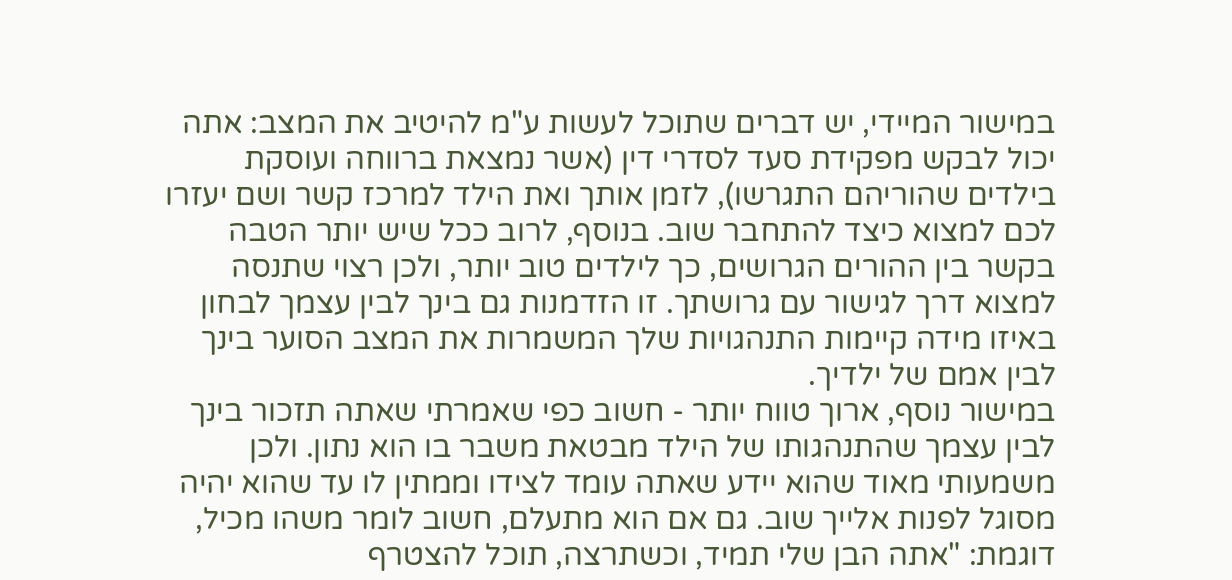במישור המיידי, יש דברים שתוכל לעשות ע"מ להיטיב את המצב: אתה יכול לבקש מפקידת סעד לסדרי דין (אשר נמצאת ברווחה ועוסקת בילדים שהוריהם התגרשו), לזמן אותך ואת הילד למרכז קשר ושם יעזרו לכם למצוא כיצד להתחבר שוב. בנוסף, לרוב ככל שיש יותר הטבה בקשר בין ההורים הגרושים, כך לילדים טוב יותר, ולכן רצוי שתנסה למצוא דרך לגישור עם גרושתך. זו הזדמנות גם בינך לבין עצמך לבחון באיזו מידה קיימות התנהגויות שלך המשמרות את המצב הסוער בינך לבין אמם של ילדיך.
במישור נוסף, ארוך טווח יותר - חשוב כפי שאמרתי שאתה תזכור בינך לבין עצמך שהתנהגותו של הילד מבטאת משבר בו הוא נתון. ולכן משמעותי מאוד שהוא יידע שאתה עומד לצידו וממתין לו עד שהוא יהיה מסוגל לפנות אלייך שוב. גם אם הוא מתעלם, חשוב לומר משהו מכיל, דוגמת: "אתה הבן שלי תמיד, וכשתרצה, תוכל להצטרף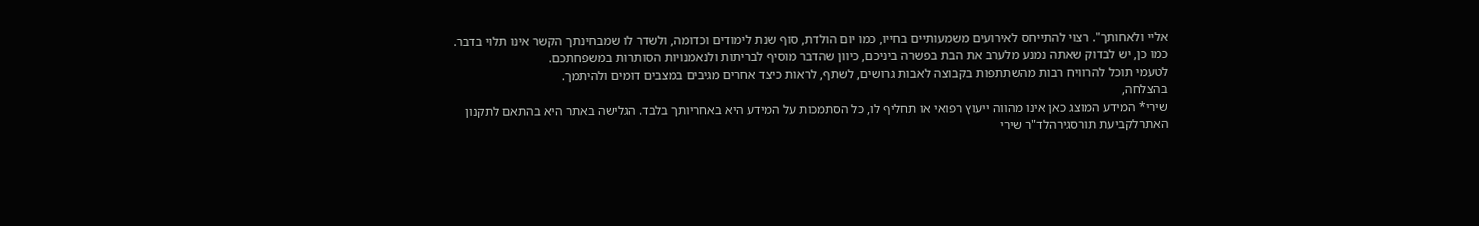אליי ולאחותך". רצוי להתייחס לאירועים משמעותיים בחייו, כמו יום הולדת, סוף שנת לימודים וכדומה, ולשדר לו שמבחינתך הקשר אינו תלוי בדבר. כמו כן, יש לבדוק שאתה נמנע מלערב את הבת בפשרה ביניכם, כיוון שהדבר מוסיף לבריתות ולנאמנויות הסותרות במשפחתכם.
לטעמי תוכל להרוויח רבות מהשתתפות בקבוצה לאבות גרושים, לשתף, לראות כיצד אחרים מגיבים במצבים דומים ולהיתמך.
בהצלחה,
שירי* המידע המוצג כאן אינו מהווה ייעוץ רפואי או תחליף לו, כל הסתמכות על המידע היא באחריותך בלבד. הגלישה באתר היא בהתאם לתקנון האתרלקביעת תורסגירהלד"ר שירי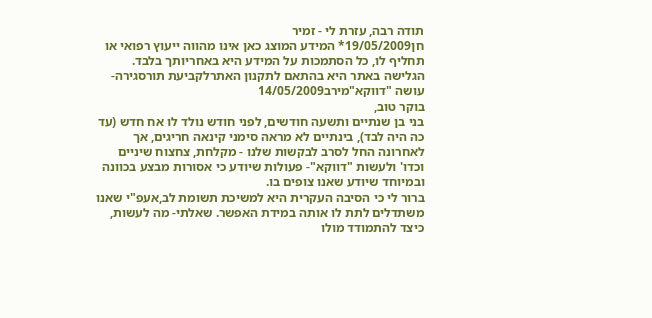תודה רבה, עזרת לי - זמיר
חן19/05/2009* המידע המוצג כאן אינו מהווה ייעוץ רפואי או תחליף לו, כל הסתמכות על המידע היא באחריותך בלבד. הגלישה באתר היא בהתאם לתקנון האתרלקביעת תורסגירה- עושה "דווקא"מירב14/05/2009
בוקר טוב,
בני בן שנתיים ותשעה חודשים, לפני חודש נולד לו אח חדש (עד כה היה לבד), בינתיים לא מראה סימני קינאה חריגים, אך לאחרונה החל לסרב לבקשות שלנו - מקלחת, צחצוח שיניים וכדו' ולעשות "דווקא"- פעולות שיודע כי אסורות מבצע בכוונה ובמיוחד שיודע שאנו צופים בו.
ברור לי כי הסיבה העקרית היא למשיכת תשומת לב,אעפ"י שאנו משתדלים לתת לו אותה במידת האפשר. שאלתי- מה לעשות, כיצד להתמודד מולו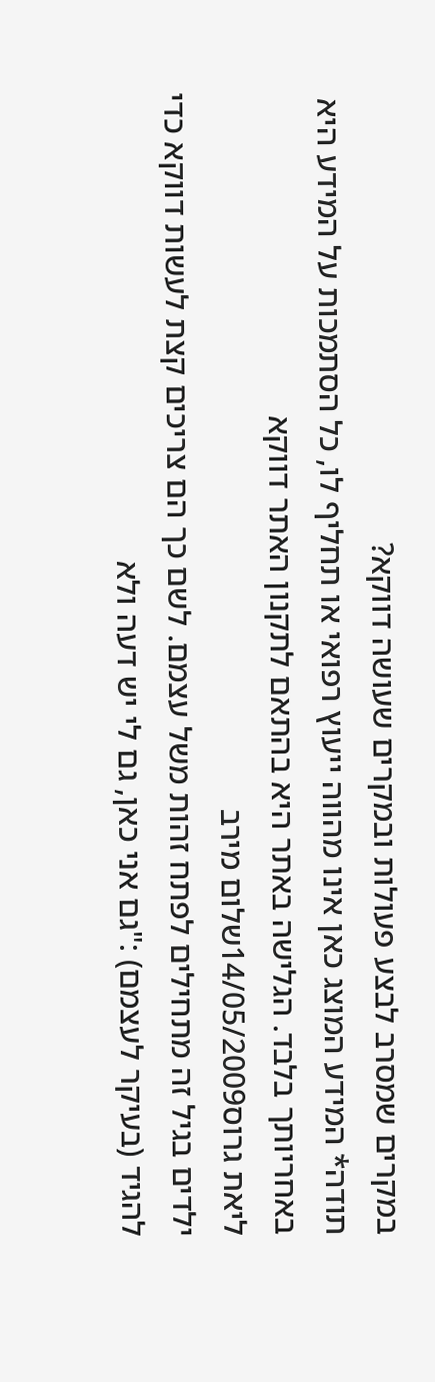במקרים שמסרב לבצע פעולות ובמקרים שעושה דווקא?
תודה* המידע המוצג כאן אינו מהווה ייעוץ רפואי או תחליף לו, כל הסתמכות על המידע היא באחריותך בלבד. הגלישה באתר היא בהתאם לתקנון האתר דווקא
ליאת גרוס14/05/2009שלום מירב
ילדים בגיל זה מתחילים לפתח זהות משל עצמם. לשם כך הם צריכים קצת לעשות דווקא כדי להגיד (בעיקר לעצמם) :"גם אני כאן, גם לי יש דעה ולא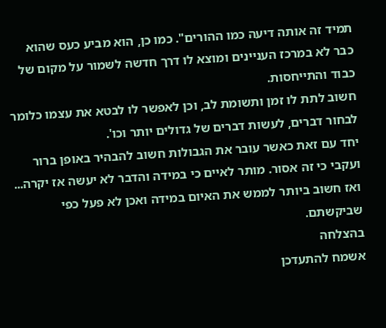תמיד זה אותה דיעה כמו ההורים". כמו כן, הוא מביע כעס שהוא כבר לא במרכז העניינים ומוצא לו דרך חדשה לשמור על מקום של כבוד והתייחסות.
חשוב לתת לו זמן ותשומת לב, וכן לאפשר לו לבטא את עצמו כלומר לבחור דברים, לעשות דברים של גדולים יותר וכו'.
יחד עם זאת כאשר עובר את הגבולות חשוב להבהיר באופן ברור ועקבי כי זה אסור. מותר לאיים כי במידה והדבר לא יעשה אז יקרה... ואז חשוב ביותר לממש את האיום במידה ואכן לא פעל כפי שביקשתם.
בהצלחה
אשמח להתעדכן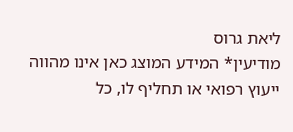ליאת גרוס
מודיעין* המידע המוצג כאן אינו מהווה ייעוץ רפואי או תחליף לו, כל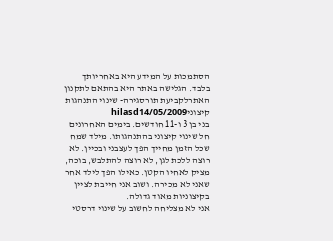הסתמכות על המידע היא באחריותך בלבד. הגלישה באתר היא בהתאם לתקנון האתרלקביעת תורסגירה- שינוי התנהגות קיצוניhilasd14/05/2009
בני בן 3 ו-11 חודשים. בימים האחרונים חל שינוי קיצוני בהתנהגותו. מילד שמח שכל הזמן מחייך הפך לעצבני ובכיין. לא רוצה ללכת לגן, לא רוצה להתלבש, בוכה, מציק לאחיו הקטן. כאילו הפך לילד אחר שאני לא מכירה. ושוב אני חייבת לציין בקיצוניות מאוד גדולה.
אני לא מצליחה לחשוב על שינוי דרסטי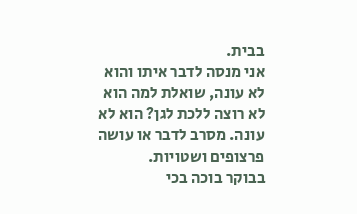בבית.
אני מנסה לדבר איתו והוא לא עונה, שואלת למה הוא לא רוצה ללכת לגן? הוא לא עונה. מסרב לדבר או עושה פרצופים ושטויות.
בבוקר בוכה בכי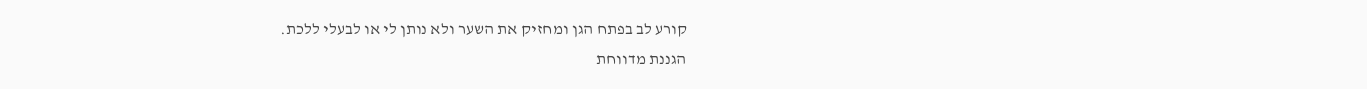קורע לב בפתח הגן ומחזיק את השער ולא נותן לי או לבעלי ללכת.
הגננת מדווחת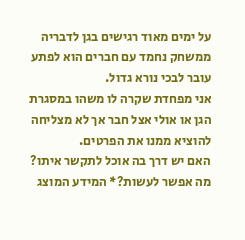על ימים מאוד רגישים בגן לדבריה ממשחק נחמד עם חברים הוא לפתע עובר לבכי נורא גדול.
אני מפחדת שקרה לו משהו במסגרת הגן או אולי אצל חבר אך לא מצליחה להוציא ממנו את הפרטים.
האם יש דרך בה אוכל לתקשר איתו?
מה אפשר לעשות?* המידע המוצג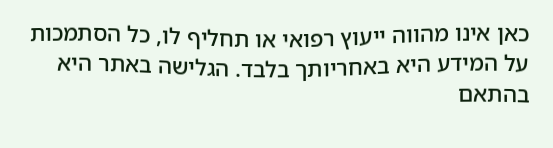כאן אינו מהווה ייעוץ רפואי או תחליף לו, כל הסתמכות על המידע היא באחריותך בלבד. הגלישה באתר היא בהתאם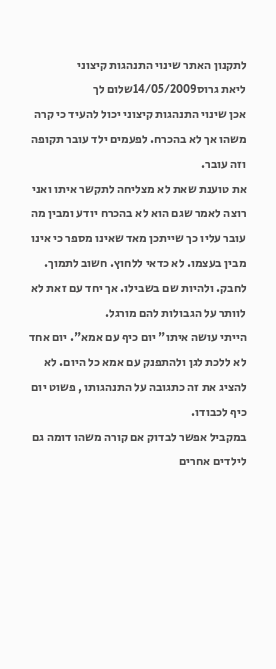לתקנון האתר שינוי התנהגות קיצוני
ליאת גרוס14/05/2009שלום לך
אכן שינוי התנהגות קיצוני יכול להעיד כי קרה משהו אך לא בהכרח. לפעמים ילד עובר תקופה וזה עובר.
את טוענת שאת לא מצליחה לתקשר איתו ואני רוצה לאמר שגם הוא לא בהכרח יודע ומבין מה עובר עליו כך שייתכן מאד שאינו מספר כי אינו מבין בעצמו. לא כדאי ללחוץ. חשוב לתמוך. לחבק. ולהיות שם בשבילו. אך יחד עם זאת לא לוותר על הגבולות להם מורגל.
הייתי עושה איתו" יום כיף עם אמא". יום אחד לא ללכת לגן ולהתפנק עם אמא כל היום. לא להציג את זה כתגובה על התנהגותו , פשוט יום כיף לכבודו.
במקביל אפשר לבדוק אם קורה משהו דומה גם לילדים אחרים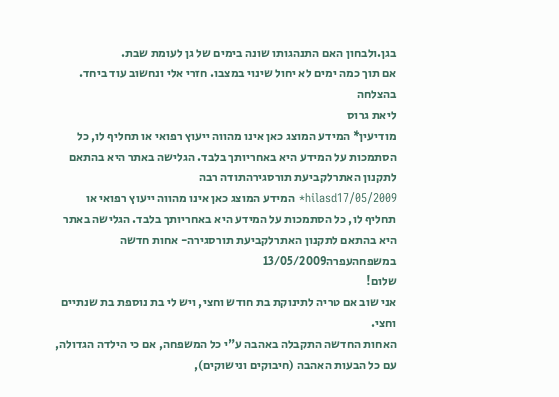בגן.ולבחון האם התנהגותו שונה בימים של גן לעומת שבת.
אם תוך כמה ימים לא יחול שינוי במצבו. חזרי אלי ונחשוב עוד ביחד.
בהצלחה
ליאת גרוס
מודיעין* המידע המוצג כאן אינו מהווה ייעוץ רפואי או תחליף לו, כל הסתמכות על המידע היא באחריותך בלבד. הגלישה באתר היא בהתאם לתקנון האתרלקביעת תורסגירהתודה רבה
hilasd17/05/2009* המידע המוצג כאן אינו מהווה ייעוץ רפואי או תחליף לו, כל הסתמכות על המידע היא באחריותך בלבד. הגלישה באתר היא בהתאם לתקנון האתרלקביעת תורסגירה- אחות חדשה במשפחהעפרה13/05/2009
שלום!
אני שוב אם טריה לתינוקת בת חודש וחצי, ויש לי בת נוספת בת שנתיים וחצי.
האחות החדשה התקבלה באהבה ע"י כל המשפחה, אם כי הילדה הגדולה, עם כל הבעות האהבה (חיבוקים ונישוקים),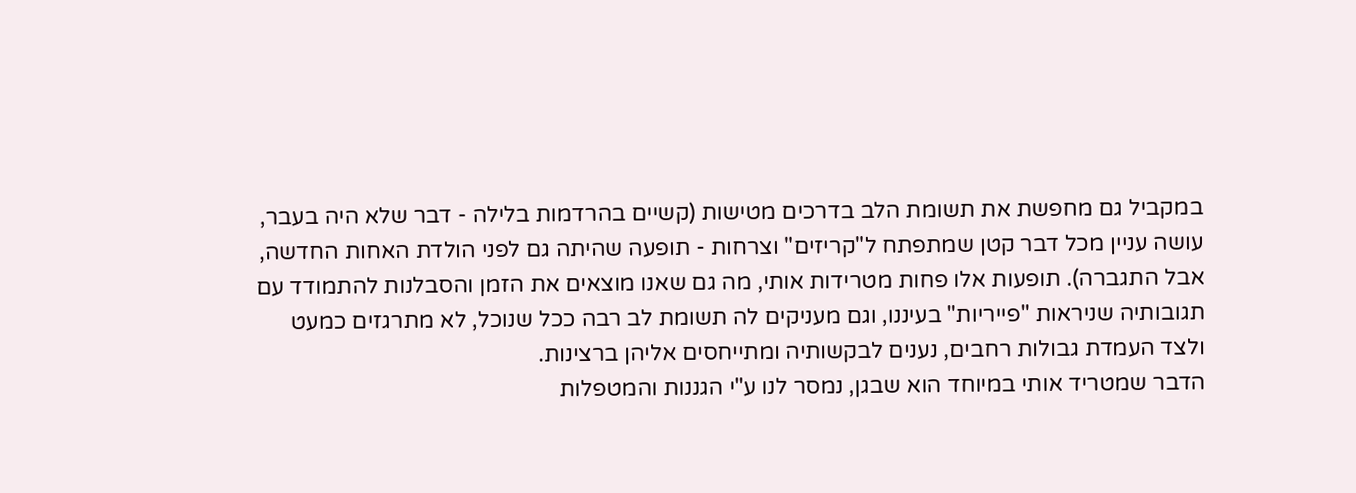במקביל גם מחפשת את תשומת הלב בדרכים מטישות (קשיים בהרדמות בלילה - דבר שלא היה בעבר, עושה עניין מכל דבר קטן שמתפתח ל"קריזים" וצרחות - תופעה שהיתה גם לפני הולדת האחות החדשה, אבל התגברה). תופעות אלו פחות מטרידות אותי, מה גם שאנו מוצאים את הזמן והסבלנות להתמודד עם תגובותיה שניראות "פייריות" בעיננו, וגם מעניקים לה תשומת לב רבה ככל שנוכל, לא מתרגזים כמעט ולצד העמדת גבולות רחבים, נענים לבקשותיה ומתייחסים אליהן ברצינות.
הדבר שמטריד אותי במיוחד הוא שבגן, נמסר לנו ע"י הגננות והמטפלות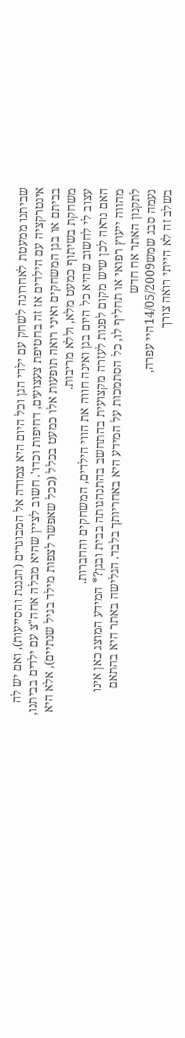שביתנו ממעטת לאחרונה לשחק עם ילדי הגן וכל היום היא צמודה אל המבוגרים (הגננת והסייעות), ואם יש לה אינטרקציה עם הילדים אז זה בחטיפת צעצועים, דחיפות וכדו'. חשוב לציין שהיא מבלה אחה"צ עם ילדים בביתנו, בביתם או בגן המשחקים ואיני רואה תופעות אלו כמעט בכלל (ככל שאפשר לצפות מילד בגיל שנתיים), אלא היא משחקת בשיתוף כמעט מלא, וללא מריבות.
עצוב לי לחשוב שהיא כל היום בגן ואינה חווה את הווי הילדים, המשחקים והחברות.
האם נראה לכן שיש מקום לפנות לעזרה מקצועית בהתחשב בהתנהגותה בבית ובגן?* המידע המוצג כאן אינו מהווה ייעוץ רפואי או תחליף לו, כל הסתמכות על המידע היא באחריותך בלבד. הגלישה באתר היא בהתאם לתקנון האתר אח חדש
נעמה סבג שמש14/05/2009היי עפרה,
בשלב זה לא הייתי רואה צורך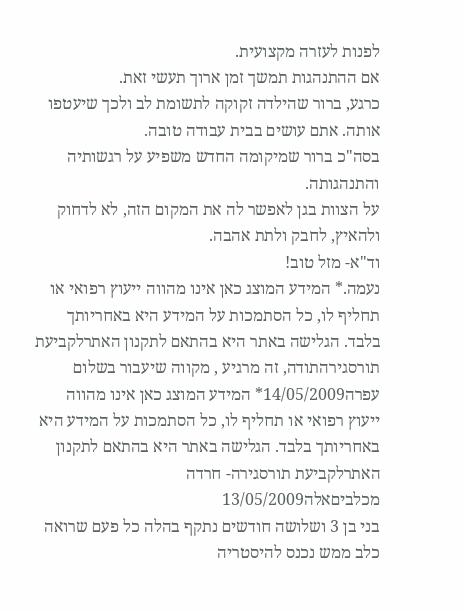לפנות לעזרה מקצועית.
אם ההתנהגות תמשך זמן ארוך תעשי זאת.
כרגע, ברור שהילדה זקוקה לתשומת לב ולכך שיעטפו אותה. אתם עושים בבית עבודה טובה.
בסה"כ ברור שמיקומה החדש משפיע על רגשותיה והתנהגותה.
על הצוות בגן לאפשר לה את המקום הזה, לא לדחוק ולהאיץ, לחבק ולתת אהבה.
וד"א- מזל טוב!
נעמה.* המידע המוצג כאן אינו מהווה ייעוץ רפואי או תחליף לו, כל הסתמכות על המידע היא באחריותך בלבד. הגלישה באתר היא בהתאם לתקנון האתרלקביעת תורסגירהתודה, זה מרגיע , מקווה שיעבור בשלום
עפרה14/05/2009* המידע המוצג כאן אינו מהווה ייעוץ רפואי או תחליף לו, כל הסתמכות על המידע היא באחריותך בלבד. הגלישה באתר היא בהתאם לתקנון האתרלקביעת תורסגירה- חרדה מכלביםאלה13/05/2009
בני בן 3 ושלושה חודשים נתקף בהלה כל פעם שרואה כלב ממש נכנס להיסטריה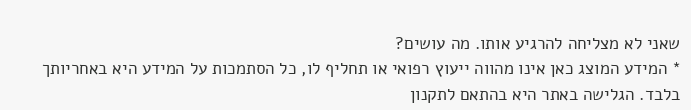שאני לא מצליחה להרגיע אותו. מה עושים?
* המידע המוצג כאן אינו מהווה ייעוץ רפואי או תחליף לו, כל הסתמכות על המידע היא באחריותך בלבד. הגלישה באתר היא בהתאם לתקנון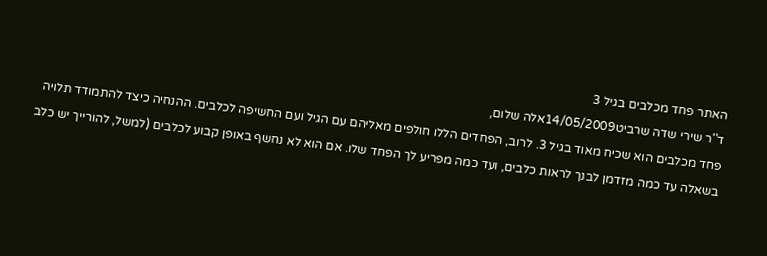האתר פחד מכלבים בגיל 3
ד''ר שירי שדה שרביט14/05/2009אלה שלום,
פחד מכלבים הוא שכיח מאוד בגיל 3. לרוב, הפחדים הללו חולפים מאליהם עם הגיל ועם החשיפה לכלבים. ההנחיה כיצד להתמודד תלויה בשאלה עד כמה מזדמן לבנך לראות כלבים, ועד כמה מפריע לך הפחד שלו. אם הוא לא נחשף באופן קבוע לכלבים (למשל, להורייך יש כלב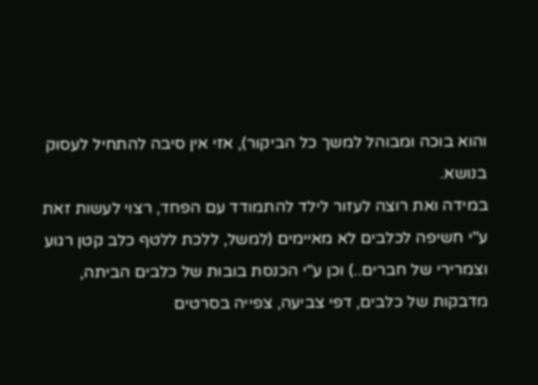והוא בוכה ומבוהל למשך כל הביקור), אזי אין סיבה להתחיל לעסוק בנושא.
במידה ואת רוצה לעזור לילד להתמודד עם הפחד, רצוי לעשות זאת ע"י חשיפה לכלבים לא מאיימים (למשל, ללכת ללטף כלב קטן רגוע וצמרירי של חברים..) וכן ע"י הכנסת בובות של כלבים הביתה, מדבקות של כלבים, דפי צביעה, צפייה בסרטים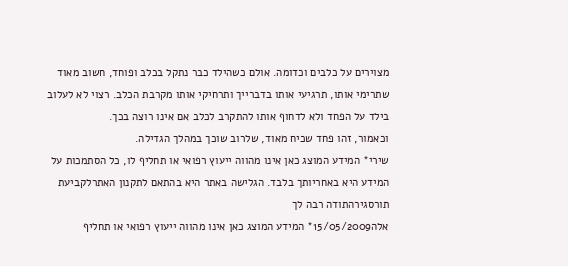מצוירים על כלבים וכדומה. אולם כשהילד כבר נתקל בכלב ופוחד, חשוב מאוד שתרימי אותו, תרגיעי אותו בדברייך ותרחיקי אותו מקרבת הכלב. רצוי לא לעלוב בילד על הפחד ולא לדחוף אותו להתקרב לכלב אם אינו רוצה בכך.
וכאמור, זהו פחד שכיח מאוד, שלרוב שוכך במהלך הגדילה.
שירי* המידע המוצג כאן אינו מהווה ייעוץ רפואי או תחליף לו, כל הסתמכות על המידע היא באחריותך בלבד. הגלישה באתר היא בהתאם לתקנון האתרלקביעת תורסגירהתודה רבה לך
אלה15/05/2009* המידע המוצג כאן אינו מהווה ייעוץ רפואי או תחליף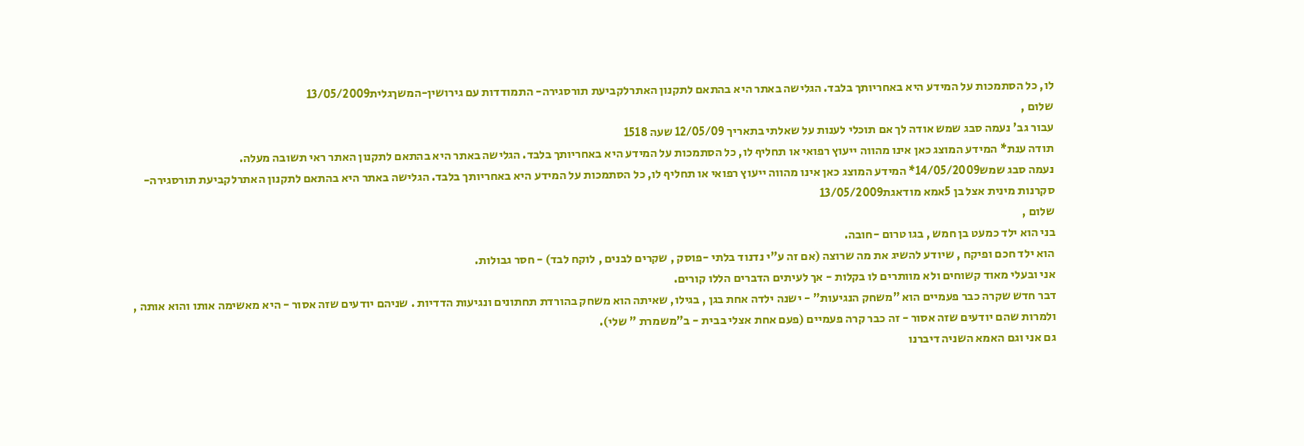לו, כל הסתמכות על המידע היא באחריותך בלבד. הגלישה באתר היא בהתאם לתקנון האתרלקביעת תורסגירה- התמודדות עם גירושין-המשךגלית13/05/2009
שלום ,
עבור גב' נעמה סבג שמש אודה לך אם תוכלי לענות על שאלתי בתאריך 12/05/09 שעה 1518
תודה ענת* המידע המוצג כאן אינו מהווה ייעוץ רפואי או תחליף לו, כל הסתמכות על המידע היא באחריותך בלבד. הגלישה באתר היא בהתאם לתקנון האתר ראי תשובה מעלה.
נעמה סבג שמש14/05/2009* המידע המוצג כאן אינו מהווה ייעוץ רפואי או תחליף לו, כל הסתמכות על המידע היא באחריותך בלבד. הגלישה באתר היא בהתאם לתקנון האתרלקביעת תורסגירה- סקרנות מינית אצל בן 5אמא מודאגת13/05/2009
שלום ,
בני הוא ילד כמעט בן חמש , בגו טרום -חובה.
הוא ילד חכם ופיקח , שיודע להשיג את מה שרוצה (אם זה ע"י נדנוד בלתי -פוסק , שקרים לבנים , לוקח לבד) - חסר גבולות.
אני ובעלי מאוד קשוחים ולא מוותרים לו בקלות - אך לעיתים הדברים הללו קורים.
דבר חדש שקרה כבר פעמיים הוא "משחק הנגיעות" - ישנה ילדה אחת בגן , בגילו, שאיתה הוא משחק בהורדת תחתונים ונגיעות הדדיות . שניהם יודעים שזה אסור - היא מאשימה אותו והוא אותה , ולמרות שהם יודעים שזה אסור - זה כבר קרה פעמיים (פעם אחת אצלי בבית - ב"משמרת " שלי).
גם אני וגם האמא השניה דיברנו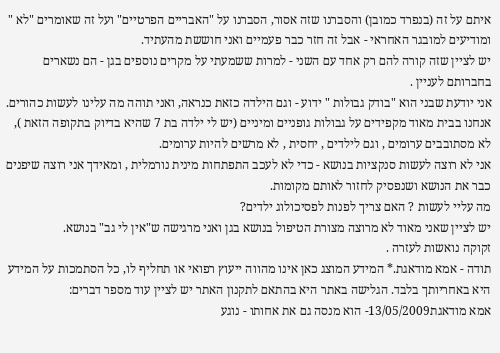איתם על זה (בנפרד כמובן) והסברנו שזה אסור, הסברנו על "האבריים הפרטיים" ועל זה שאומרים "לא " ומודיעים למובגר האחראי - אבל זה חזר כבר פעמיים ואני חוששת מהעתיד.
יש לציין שזה קורה להם רק אחד עם השני - למרות ששמעתי על מקרים נוספים בגן - הם נשארים בחברותם לעניין .
אני יודעת שבני הוא "בודק גבולות " ידוע - וגם הילדה כזאת כנראה, ואני תוהה מה עלינו לעשות כהורים.
אנחנו בבית מאוד מקפידים על גבולות גופניים ומיניים (יש לי ילדה בת 7 שהיא בדיוק בתקופה הזאת ), לא מסתובבים ערומים , וגם לילדים , יחסית , לא מרשים להיות ערומים.
אני לא רוצה לעשות סנקציות בנושא - כדי לא לעכב התפתחות מינית נורמלית , ומאידך אני רוצה שיפנים כבר את הנושא ושנפסיק לחזור לאותם מקומות.
מה עליי לעשות ? האם צריך לפנות לפסיכולוג ילדים?
יש לציין שאני מאוד לא מרוצה מצורת הטיפול בנושא בגן ואני מרגישה ש"אין לי גב" בנושא.
זקוקה נואשות לעזרה .
תודה - אמא מודאגת.* המידע המוצג כאן אינו מהווה ייעוץ רפואי או תחליף לו, כל הסתמכות על המידע היא באחריותך בלבד. הגלישה באתר היא בהתאם לתקנון האתר יש לציין עוד מספר דברים:
אמא מודאגת13/05/2009- הוא מנסה גם את אחותו - נוגע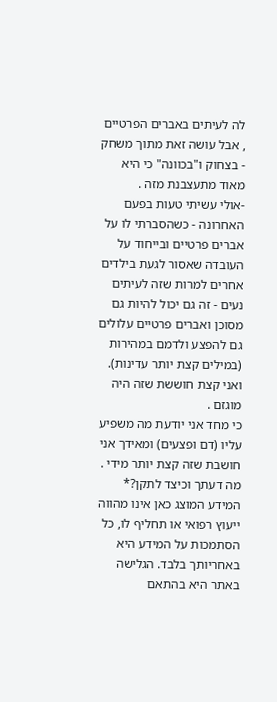לה לעיתים באברים הפרטיים , אבל עושה זאת מתוך משחק - בצחוק ו"בכוונה" כי היא מאוד מתעצבנת מזה .
-אולי עשיתי טעות בפעם האחרונה - כשהסברתי לו על אברים פרטיים ובייחוד על העובדה שאסור לגעת בילדים אחרים למרות שזה לעיתים נעים - זה גם יכול להיות גם מסוכן ואברים פרטיים עלולים גם להפצע ולדמם במהירות (במילים קצת יותר עדינות). ואני קצת חוששת שזה היה מוגזם .
כי מחד אני יודעת מה משפיע עליו (דם ופצעים) ומאידך אני חושבת שזה קצת יותר מידי . מה דעתך וכיצד לתקן?* המידע המוצג כאן אינו מהווה ייעוץ רפואי או תחליף לו, כל הסתמכות על המידע היא באחריותך בלבד. הגלישה באתר היא בהתאם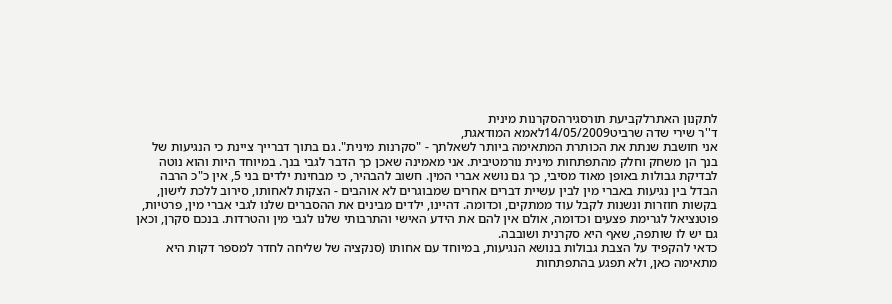לתקנון האתרלקביעת תורסגירהסקרנות מינית
ד''ר שירי שדה שרביט14/05/2009לאמא המודאגת,
אני חושבת שנתת את הכותרת המתאימה ביותר לשאלתך - "סקרנות מינית". גם בתוך דברייך ציינת כי הנגיעות של בנך הן משחק וחלק מהתפתחות מינית נורמטיבית. אני מאמינה שאכן כך הדבר לגבי בנך. במיוחד היות והוא נוטה לבדיקת גבולות באופן מאוד מסיבי, כך גם נושא אברי המין. חשוב להבהיר, כי מבחינת ילדים בני 5, אין כ"כ הרבה הבדל בין נגיעות באברי מין לבין עשיית דברים אחרים שמבוגרים לא אוהבים - הצקות לאחותו, סירוב ללכת לישון, בקשות חוזרות ונשנות לקבל עוד ממתקים, וכדומה. דהיינו, ילדים מבינים את ההסברים שלנו לגבי אברי מין, פרטיות, פוטנציאל לגרימת פצעים וכדומה, אולם אין להם את הידע האישי והתרבותי שלנו לגבי מין והטרדות. בנכם סקרן, וכאן גם יש לו שותפה, שאף היא סקרנית ושובבה.
כדאי להקפיד על הצבת גבולות בנושא הנגיעות, במיוחד עם אחותו (סנקציה של שליחה לחדר למספר דקות היא מתאימה כאן, ולא תפגע בהתפתחות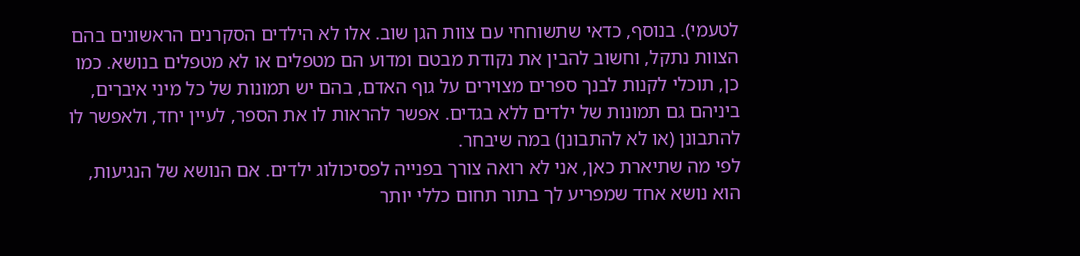לטעמי). בנוסף, כדאי שתשוחחי עם צוות הגן שוב. אלו לא הילדים הסקרנים הראשונים בהם הצוות נתקל, וחשוב להבין את נקודת מבטם ומדוע הם מטפלים או לא מטפלים בנושא. כמו כן, תוכלי לקנות לבנך ספרים מצוירים על גוף האדם, בהם יש תמונות של כל מיני איברים, ביניהם גם תמונות של ילדים ללא בגדים. אפשר להראות לו את הספר, לעיין יחד, ולאפשר לו להתבונן (או לא להתבונן) במה שיבחר.
לפי מה שתיארת כאן, אני לא רואה צורך בפנייה לפסיכולוג ילדים. אם הנושא של הנגיעות, הוא נושא אחד שמפריע לך בתור תחום כללי יותר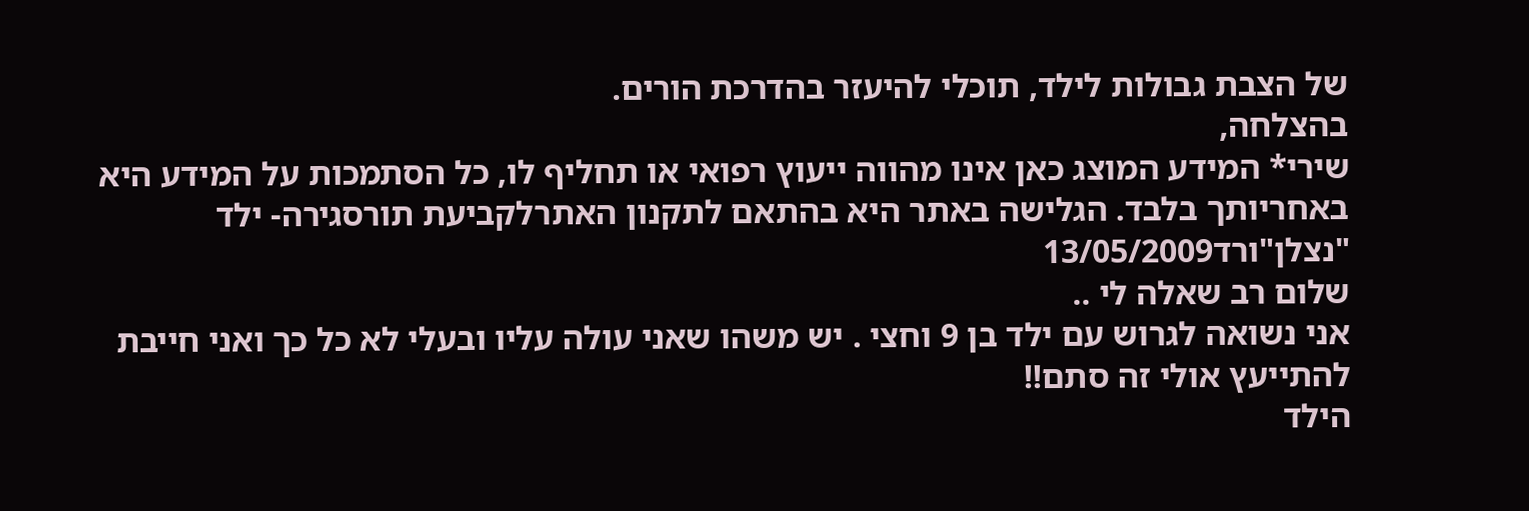של הצבת גבולות לילד, תוכלי להיעזר בהדרכת הורים.
בהצלחה,
שירי* המידע המוצג כאן אינו מהווה ייעוץ רפואי או תחליף לו, כל הסתמכות על המידע היא באחריותך בלבד. הגלישה באתר היא בהתאם לתקנון האתרלקביעת תורסגירה- ילד "נצלן"ורד13/05/2009
שלום רב שאלה לי ..
אני נשואה לגרוש עם ילד בן 9 וחצי . יש משהו שאני עולה עליו ובעלי לא כל כך ואני חייבת להתייעץ אולי זה סתם!!
הילד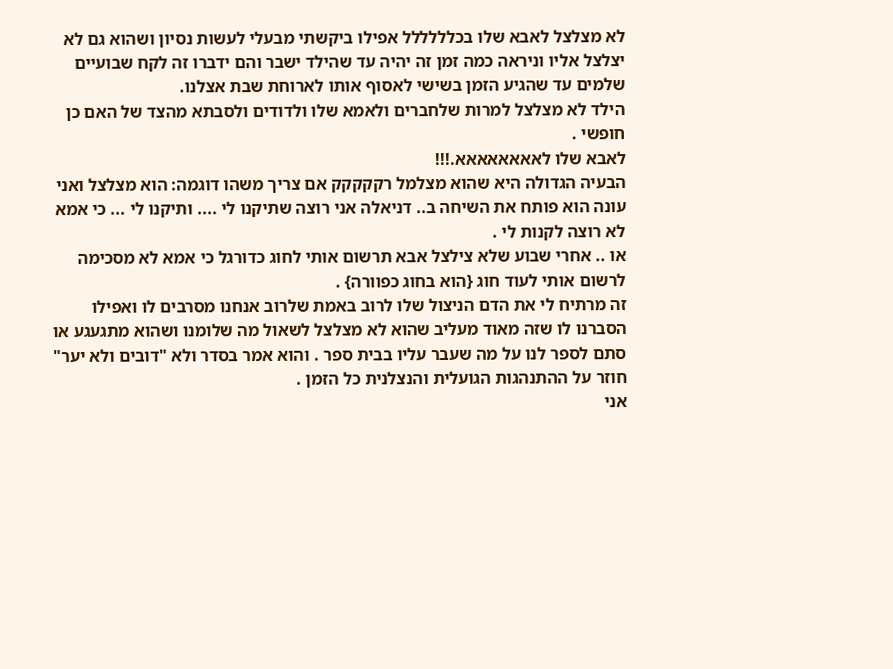לא מצלצל לאבא שלו בכלללללל אפילו ביקשתי מבעלי לעשות נסיון ושהוא גם לא יצלצל אליו וניראה כמה זמן זה יהיה עד שהילד ישבר והם ידברו זה לקח שבועיים שלמים עד שהגיע הזמן בשישי לאסוף אותו לארוחת שבת אצלנו.
הילד לא מצלצל למרות שלחברים ולאמא שלו ולדודים ולסבתא מהצד של האם כן חופשי .
לאבא שלו לאאאאאאאא.!!!
הבעיה הגדולה היא שהוא מצלמל רקקקקק אם צריך משהו דוגמה: הוא מצלצל ואני עונה הוא פותח את השיחה ב.. דניאלה אני רוצה שתיקנו לי .... ותיקנו לי ... כי אמא לא רוצה לקנות לי .
או .. אחרי שבוע שלא צילצל אבא תרשום אותי לחוג כדורגל כי אמא לא מסכימה לרשום אותי לעוד חוג {הוא בחוג כפוורה} .
זה מרתיח לי את הדם הניצול שלו לרוב באמת שלרוב אנחנו מסרבים לו ואפילו הסברנו לו שזה מאוד מעליב שהוא לא מצלצל לשאול מה שלומנו ושהוא מתגעגע או סתם לספר לנו על מה שעבר עליו בבית ספר . והוא אמר בסדר ולא "דובים ולא יער" חוזר על ההתנהגות הגועלית והנצלנית כל הזמן .
אני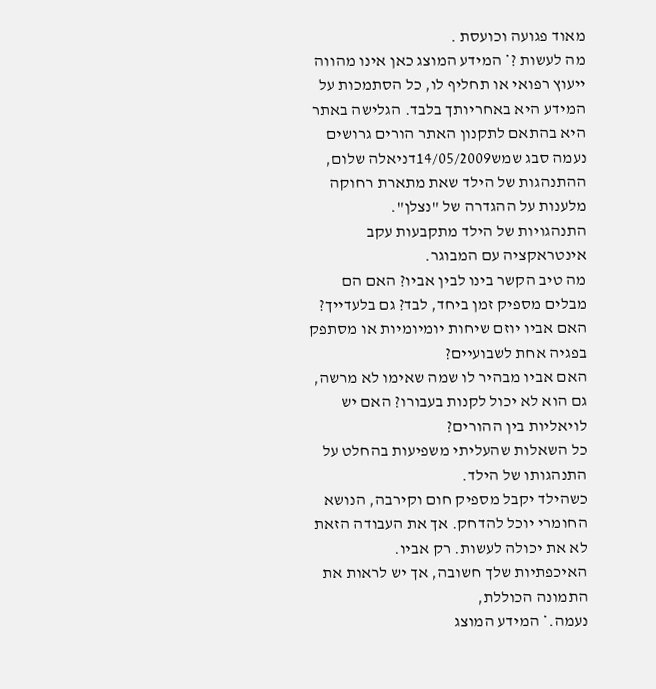מאוד פגועה וכועסת .
מה לעשות ?* המידע המוצג כאן אינו מהווה ייעוץ רפואי או תחליף לו, כל הסתמכות על המידע היא באחריותך בלבד. הגלישה באתר היא בהתאם לתקנון האתר הורים גרושים
נעמה סבג שמש14/05/2009דניאלה שלום,
ההתנהגות של הילד שאת מתארת רחוקה מלענות על ההגדרה של "נצלן".
התנהגויות של הילד מתקבעות עקב אינטראקציה עם המבוגר.
מה טיב הקשר בינו לבין אביו? האם הם מבלים מספיק זמן ביחד, לבד? גם בלעדייך?
האם אביו יוזם שיחות יומיומיות או מסתפק בפגיה אחת לשבועיים?
האם אביו מבהיר לו שמה שאימו לא מרשה, גם הוא לא יכול לקנות בעבורו? האם יש לויאליות בין ההורים?
כל השאלות שהעליתי משפיעות בהחלט על התנהגותו של הילד.
כשהילד יקבל מספיק חום וקירבה, הנושא החומרי יוכל להדחק. אך את העבודה הזאת לא את יכולה לעשות. רק אביו.
האיכפתיות שלך חשובה, אך יש לראות את התמונה הכוללת,
נעמה.* המידע המוצג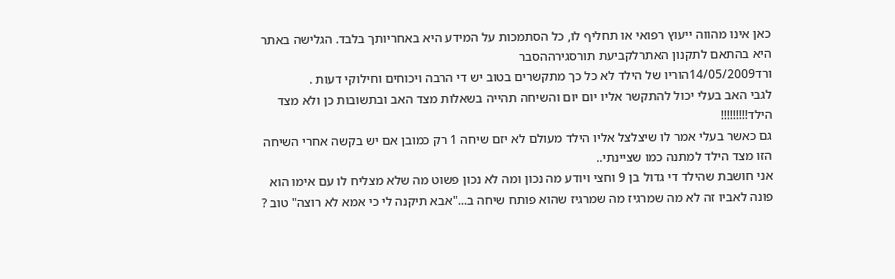כאן אינו מהווה ייעוץ רפואי או תחליף לו, כל הסתמכות על המידע היא באחריותך בלבד. הגלישה באתר היא בהתאם לתקנון האתרלקביעת תורסגירההסבר
ורד14/05/2009הוריו של הילד לא כל כך מתקשרים בטוב יש די הרבה ויכוחים וחילוקי דעות .
לגבי האב בעלי יכול להתקשר אליו יום יום והשיחה תהייה בשאלות מצד האב ובתשובות כן ולא מצד הילד!!!!!!!!!
גם כאשר בעלי אמר לו שיצלצל אליו הילד מעולם לא יזם שיחה 1 רק כמובן אם יש בקשה אחרי השיחה הזו מצד הילד למתנה כמו שציינתי..
אני חושבת שהילד די גדול בן 9 וחצי ויודע מה נכון ומה לא נכון פשוט מה שלא מצליח לו עם אימו הוא פונה לאביו זה לא מה שמרגיז מה שמרגיז שהוא פותח שיחה ב..."אבא תיקנה לי כי אמא לא רוצה" טוב ?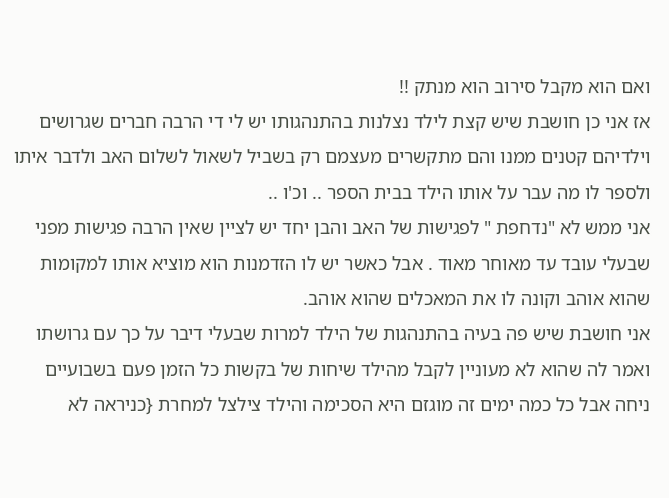ואם הוא מקבל סירוב הוא מנתק !!
אז אני כן חושבת שיש קצת לילד נצלנות בהתנהגותו יש לי די הרבה חברים שגרושים וילדיהם קטנים ממנו והם מתקשרים מעצמם רק בשביל לשאול לשלום האב ולדבר איתו ולספר לו מה עבר על אותו הילד בבית הספר .. וכ'ו ..
אני ממש לא "נדחפת " לפגישות של האב והבן יחד יש לציין שאין הרבה פגישות מפני שבעלי עובד עד מאוחר מאוד . אבל כאשר יש לו הזדמנות הוא מוציא אותו למקומות שהוא אוהב וקונה לו את המאכלים שהוא אוהב.
אני חושבת שיש פה בעיה בהתנהגות של הילד למרות שבעלי דיבר על כך עם גרושתו ואמר לה שהוא לא מעוניין לקבל מהילד שיחות של בקשות כל הזמן פעם בשבועיים ניחה אבל כל כמה ימים זה מוגזם היא הסכימה והילד צילצל למחרת {כניראה לא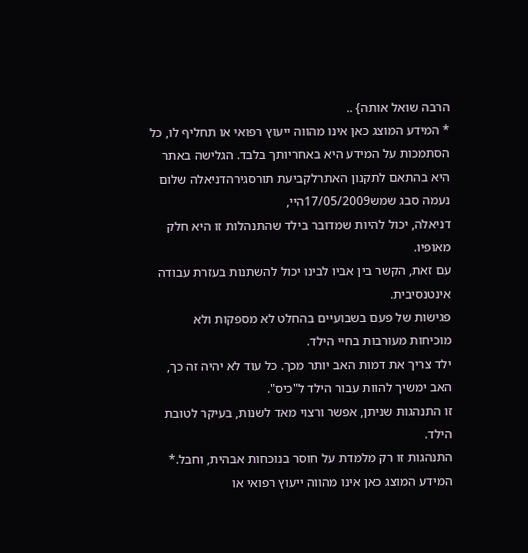הרבה שואל אותה} ..
* המידע המוצג כאן אינו מהווה ייעוץ רפואי או תחליף לו, כל הסתמכות על המידע היא באחריותך בלבד. הגלישה באתר היא בהתאם לתקנון האתרלקביעת תורסגירהדניאלה שלום
נעמה סבג שמש17/05/2009היי,
דניאלה, יכול להיות שמדובר בילד שהתנהלות זו היא חלק מאופיו.
עם זאת, הקשר בין אביו לבינו יכול להשתנות בעזרת עבודה אינטנסיבית.
פגישות של פעם בשבועיים בהחלט לא מספקות ולא מוכיחות מעורבות בחיי הילד.
ילד צריך את דמות האב יותר מכך. כל עוד לא יהיה זה כך, האב ימשיך להוות עבור הילד ל"כיס".
זו התנהגות שניתן, אפשר ורצוי מאד לשנות, בעיקר לטובת הילד.
התנהגות זו רק מלמדת על חוסר בנוכחות אבהית, וחבל.* המידע המוצג כאן אינו מהווה ייעוץ רפואי או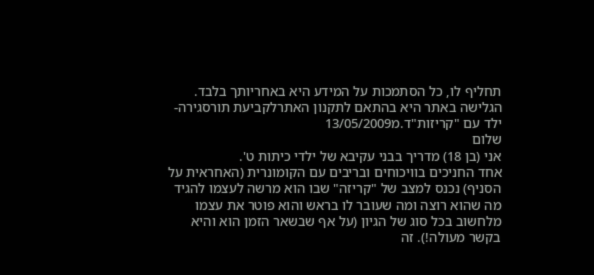תחליף לו, כל הסתמכות על המידע היא באחריותך בלבד. הגלישה באתר היא בהתאם לתקנון האתרלקביעת תורסגירה- ילד עם "קריזות"ד.מ13/05/2009
שלום
אני (בן 18) מדריך בבני עקיבא של ילדי כיתות ט'.
אחד החניכים בוויכוחים ובריבים עם הקומונרית (האחראית על הסניף) נכנס למצב של "קריזה" שבו הוא מרשה לעצמו להגיד מה שהוא רוצה ומה שעובר לו בראש והוא פוטר את עצמו מלחשוב בכל סוג של הגיון (על אף שבשאר הזמן הוא והיא בקשר מעולה!). זה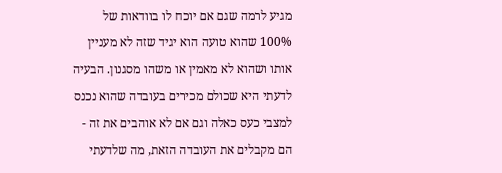מגיע לרמה שגם אם יוכח לו בוודאות של 100% שהוא טועה הוא יגיד שזה לא מעניין אותו ושהוא לא מאמין או משהו מסגנון. הבעיה לדעתי היא שכולם מכירים בעובדה שהוא נכנס למצבי כעס כאלה וגם אם לא אוהבים את זה - הם מקבלים את העובדה הזאת, מה שלדעתי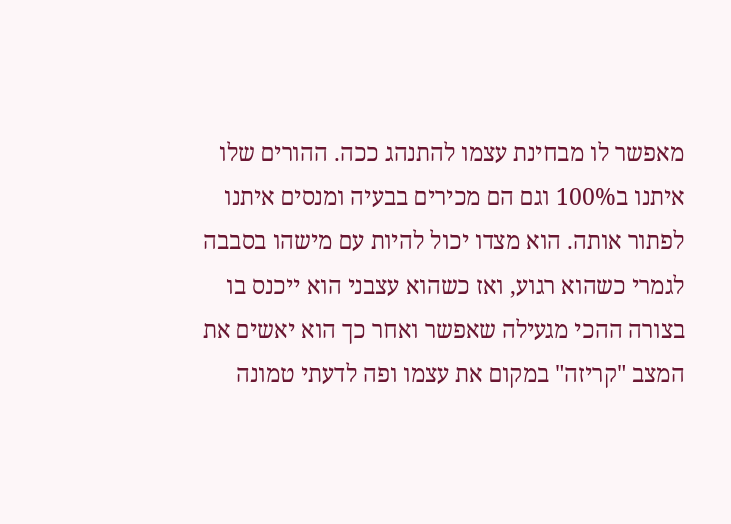מאפשר לו מבחינת עצמו להתנהג ככה. ההורים שלו איתנו ב100% וגם הם מכירים בבעיה ומנסים איתנו לפתור אותה. הוא מצדו יכול להיות עם מישהו בסבבה לגמרי כשהוא רגוע, ואז כשהוא עצבני הוא ייכנס בו בצורה ההכי מגעילה שאפשר ואחר כך הוא יאשים את המצב "קריזה" במקום את עצמו ופה לדעתי טמונה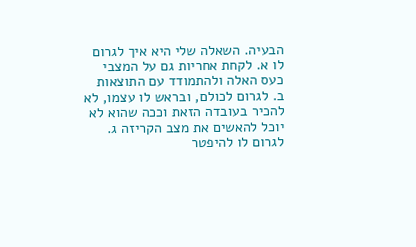הבעיה. השאלה שלי היא איך לגרום לו א. לקחת אחריות גם על המצבי כעס האלה ולהתמודד עם התוצאות ב. לגרום לכולם, ובראש לו עצמו, לא להכיר בעובדה הזאת וככה שהוא לא יוכל להאשים את מצב הקריזה ג. לגרום לו להיפטר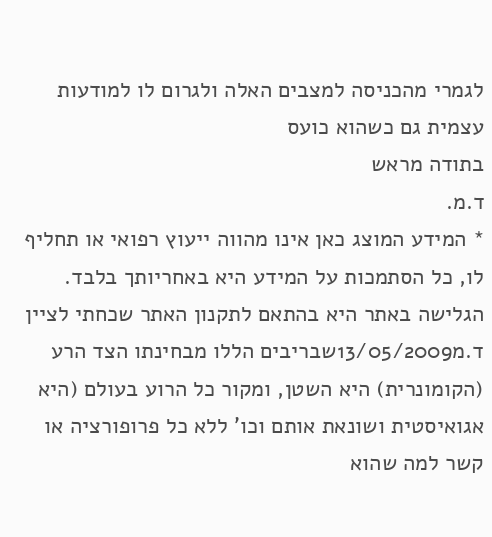לגמרי מהכניסה למצבים האלה ולגרום לו למודעות עצמית גם כשהוא כועס
בתודה מראש
ד.מ.
* המידע המוצג כאן אינו מהווה ייעוץ רפואי או תחליף לו, כל הסתמכות על המידע היא באחריותך בלבד. הגלישה באתר היא בהתאם לתקנון האתר שכחתי לציין
ד.מ13/05/2009שבריבים הללו מבחינתו הצד הרע (הקומונרית) היא השטן, ומקור כל הרוע בעולם (היא אגואיסטית ושונאת אותם וכו' ללא כל פרופורציה או קשר למה שהוא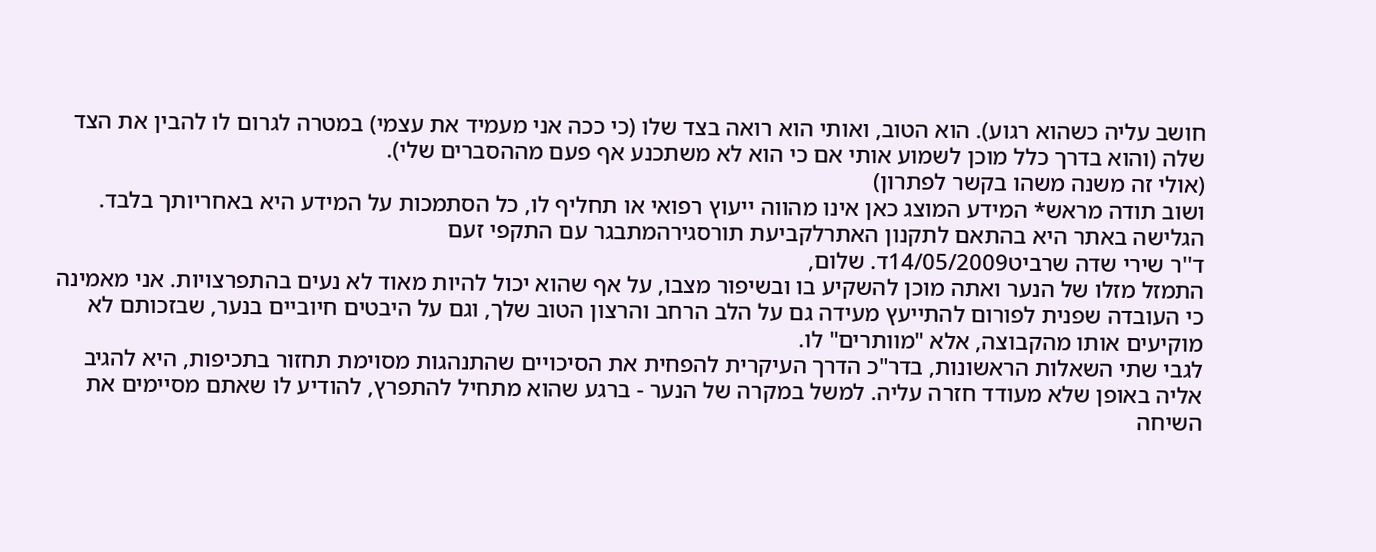חושב עליה כשהוא רגוע). הוא הטוב, ואותי הוא רואה בצד שלו (כי ככה אני מעמיד את עצמי) במטרה לגרום לו להבין את הצד שלה (והוא בדרך כלל מוכן לשמוע אותי אם כי הוא לא משתכנע אף פעם מההסברים שלי).
(אולי זה משנה משהו בקשר לפתרון)
ושוב תודה מראש* המידע המוצג כאן אינו מהווה ייעוץ רפואי או תחליף לו, כל הסתמכות על המידע היא באחריותך בלבד. הגלישה באתר היא בהתאם לתקנון האתרלקביעת תורסגירהמתבגר עם התקפי זעם
ד''ר שירי שדה שרביט14/05/2009ד. שלום,
התמזל מזלו של הנער ואתה מוכן להשקיע בו ובשיפור מצבו, על אף שהוא יכול להיות מאוד לא נעים בהתפרצויות. אני מאמינה כי העובדה שפנית לפורום להתייעץ מעידה גם על הלב הרחב והרצון הטוב שלך, וגם על היבטים חיוביים בנער, שבזכותם לא מוקיעים אותו מהקבוצה, אלא "מוותרים" לו.
לגבי שתי השאלות הראשונות, בדר"כ הדרך העיקרית להפחית את הסיכויים שהתנהגות מסוימת תחזור בתכיפות, היא להגיב אליה באופן שלא מעודד חזרה עליה. למשל במקרה של הנער - ברגע שהוא מתחיל להתפרץ, להודיע לו שאתם מסיימים את השיחה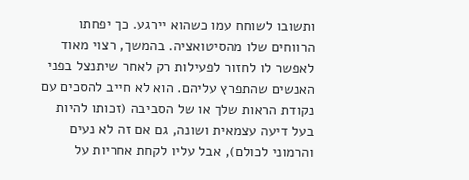ותשובו לשוחח עמו כשהוא יירגע. כך יפחתו הרווחים שלו מהסיטואציה. בהמשך, רצוי מאוד לאפשר לו לחזור לפעילות רק לאחר שיתנצל בפני האנשים שהתפרץ עליהם. הוא לא חייב להסכים עם נקודת הראות שלך או של הסביבה (זכותו להיות בעל דיעה עצמאית ושונה, גם אם זה לא נעים והרמוני לכולם), אבל עליו לקחת אחריות על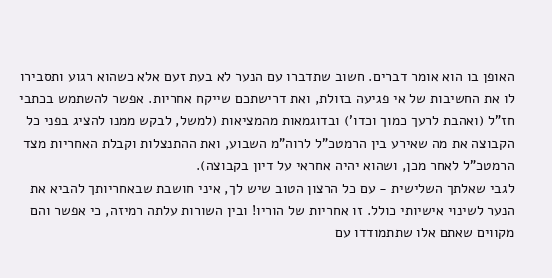האופן בו הוא אומר דברים. חשוב שתדברו עם הנער לא בעת זעם אלא כשהוא רגוע ותסבירו לו את החשיבות של אי פגיעה בזולת, ואת דרישתכם שייקח אחריות. אפשר להשתמש בכתבי חז"ל (ואהבת לרעך כמוך וכדו') ובדוגמאות מהמציאות (למשל, לבקש ממנו להציג בפני כל הקבוצה את מה שאירע בין הרמטכ"ל לרוה"מ השבוע, ואת ההתנצלות וקבלת האחריות מצד הרמטכ"ל לאחר מכן, ושהוא יהיה אחראי על דיון בקבוצה).
לגבי שאלתך השלישית - עם כל הרצון הטוב שיש לך, איני חושבת שבאחריותך להביא את הנער לשינוי אישיותי כולל. זו אחריות של הוריו! ובין השורות עלתה רמיזה, כי אפשר והם מקווים שאתם אלו שתתמודדו עם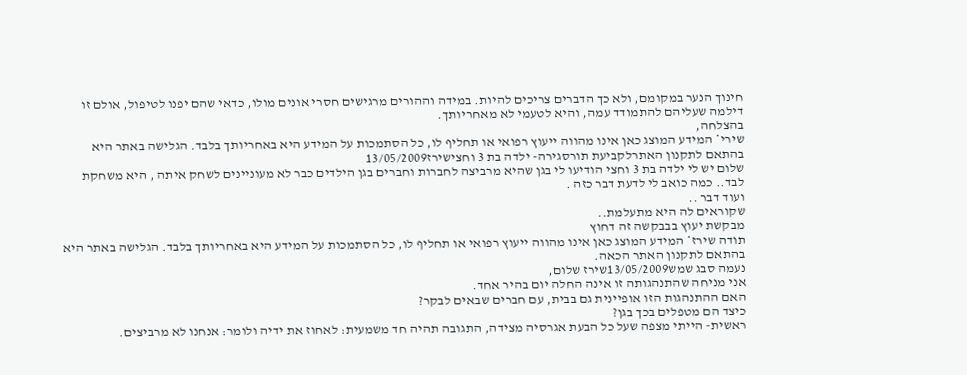חינוך הנער במקומם, ולא כך הדברים צריכים להיות. במידה וההורים מרגישים חסרי אונים מולו, כדאי שהם יפנו לטיפול, אולם זו דילמה שעליהם להתמודד עמה, והיא לטעמי לא מאחריותך.
בהצלחה,
שירי* המידע המוצג כאן אינו מהווה ייעוץ רפואי או תחליף לו, כל הסתמכות על המידע היא באחריותך בלבד. הגלישה באתר היא בהתאם לתקנון האתרלקביעת תורסגירה- ילדה בת 3 וחצישירז13/05/2009
שלום יש לי ילדה בת 3 וחצי הודיעו לי בגן שהיא מרביצה לחברות וחברים בגן הילדים כבר לא מעוניינים לשחק איתה , היא משחקת לבד.. כמה כואב לי לדעת דבר כזה .
ועוד דבר ..
שקוראים לה היא מתעלמת..
מבקשת יעוץ בבבקשה זה דחוץ
תודה שירז* המידע המוצג כאן אינו מהווה ייעוץ רפואי או תחליף לו, כל הסתמכות על המידע היא באחריותך בלבד. הגלישה באתר היא בהתאם לתקנון האתר הכאה.
נעמה סבג שמש13/05/2009שירז שלום,
אני מניחה שהתנהגותה זו אינה החלה יום בהיר אחד.
האם ההתנהגות הזו אופיינית גם בבית, עם חברים שבאים לבקר?
כיצד הם מטפלים בכך בגן?
ראשית- הייתי מצפה שעל כל הבעת אגרסיה מצידה, התגובה תהיה חד משמעית: לאחוז את ידיה ולומר: אנחנו לא מרביצים.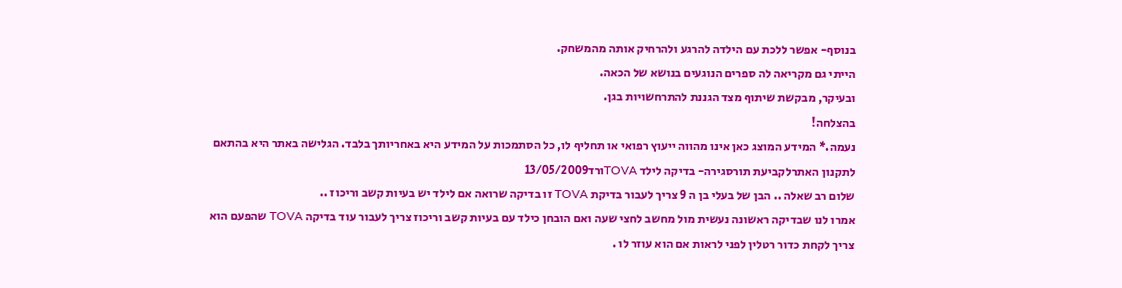בנוסף- אפשר ללכת עם הילדה להרגע ולהרחיק אותה מהמשחק.
הייתי גם מקריאה לה ספרים הנוגעים בנושא של הכאה.
ובעיקר, מבקשת שיתוף מצד הגננת להתרחשויות בגן.
בהצלחה!
נעמה.* המידע המוצג כאן אינו מהווה ייעוץ רפואי או תחליף לו, כל הסתמכות על המידע היא באחריותך בלבד. הגלישה באתר היא בהתאם לתקנון האתרלקביעת תורסגירה- בדיקה לילד TOVAורד13/05/2009
שלום רב שאלה .. הבן של בעלי בן ה 9 צריך לעבור בדיקת TOVA זו בדיקה שרואה אם לילד יש בעיות קשב וריכוז ..
אמרו לנו שבדיקה ראשונה נעשית מול מחשב לחצי שעה ואם הובחן כילד עם בעיות קשב וריכוז צריך לעבור עוד בדיקה TOVA שהפעם הוא צריך לקחת כדור רטלין לפני לראות אם הוא עוזר לו .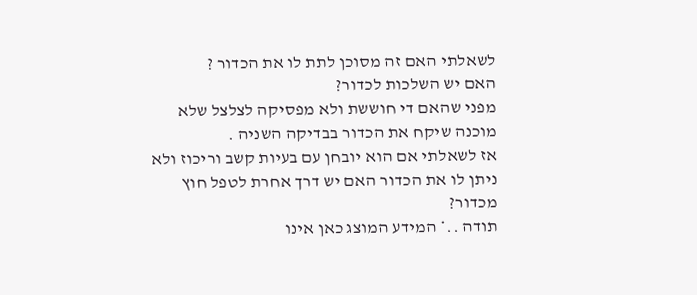לשאלתי האם זה מסוכן לתת לו את הכדור ?
האם יש השלכות לכדור?
מפני שהאם די חוששת ולא מפסיקה לצלצל שלא מוכנה שיקח את הכדור בבדיקה השניה .
אז לשאלתי אם הוא יובחן עם בעיות קשב וריכוז ולא ניתן לו את הכדור האם יש דרך אחרת לטפל חוץ מכדור?
תודה ..* המידע המוצג כאן אינו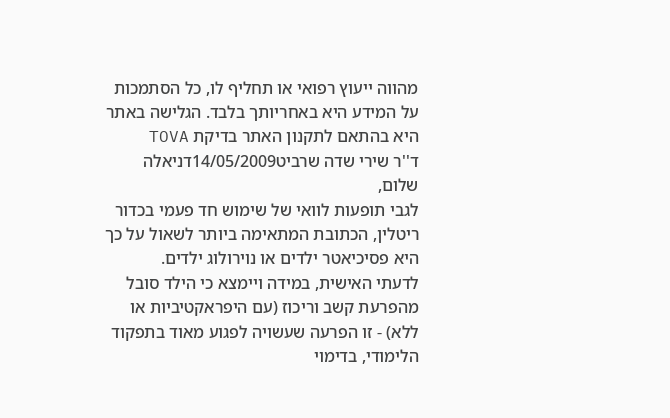מהווה ייעוץ רפואי או תחליף לו, כל הסתמכות על המידע היא באחריותך בלבד. הגלישה באתר היא בהתאם לתקנון האתר בדיקת TOVA
ד''ר שירי שדה שרביט14/05/2009דניאלה שלום,
לגבי תופעות לוואי של שימוש חד פעמי בכדור ריטלין, הכתובת המתאימה ביותר לשאול על כך היא פסיכיאטר ילדים או נוירולוג ילדים.
לדעתי האישית, במידה ויימצא כי הילד סובל מהפרעת קשב וריכוז (עם היפראקטיביות או ללא) - זו הפרעה שעשויה לפגוע מאוד בתפקוד הלימודי, בדימוי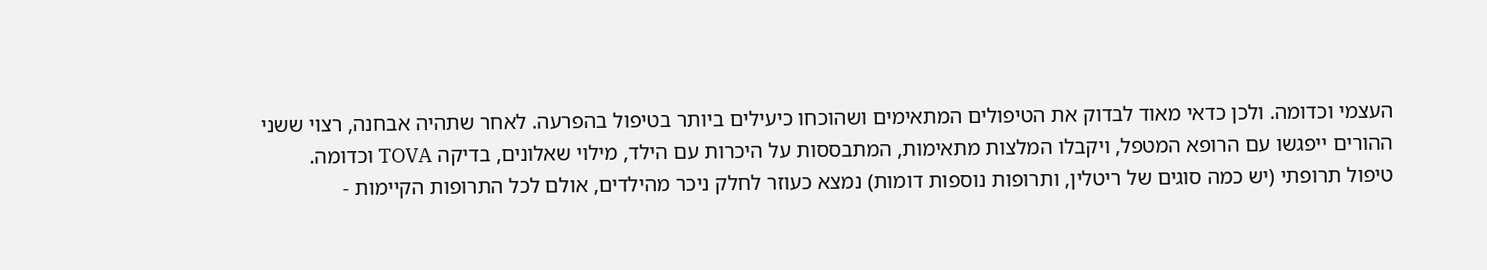העצמי וכדומה. ולכן כדאי מאוד לבדוק את הטיפולים המתאימים ושהוכחו כיעילים ביותר בטיפול בהפרעה. לאחר שתהיה אבחנה, רצוי ששני ההורים ייפגשו עם הרופא המטפל, ויקבלו המלצות מתאימות, המתבססות על היכרות עם הילד, מילוי שאלונים, בדיקה TOVA וכדומה. טיפול תרופתי (יש כמה סוגים של ריטלין, ותרופות נוספות דומות) נמצא כעוזר לחלק ניכר מהילדים, אולם לכל התרופות הקיימות -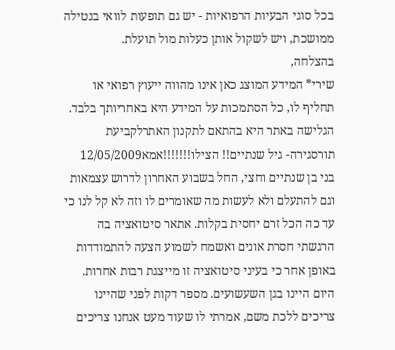בכל סוגי הבעיות הרפואיות - יש גם תופעות לוואי בנטילה ממושכת, ויש לשקול אותן כעלות מול תועלת.
בהצלחה,
שירי* המידע המוצג כאן אינו מהווה ייעוץ רפואי או תחליף לו, כל הסתמכות על המידע היא באחריותך בלבד. הגלישה באתר היא בהתאם לתקנון האתרלקביעת תורסגירה- גיל שנתיים!! הצילו!!!!!!!אמא12/05/2009
בני בן שנתיים וחצי, החל בשבוע האחרון לדרוש עצמאות וגם להתעלם ולא לעשות מה שאומרים לו וזה לא קל לנו כי עד כה הכל זרם יחסית בקלות. אתאר סיטואציה בה הרגשתי חסרת אונים ואשמח לשמוע הצעה להתמודדות באופן אחר כי בעיני סיטואציה זו מייצגת רבות אחרות.
היום היינו בגן השעשועים. מספר דקות לפני שהיינו צריכים ללכת משם, אמרתי לו שעוד מעט אנחנו צריכים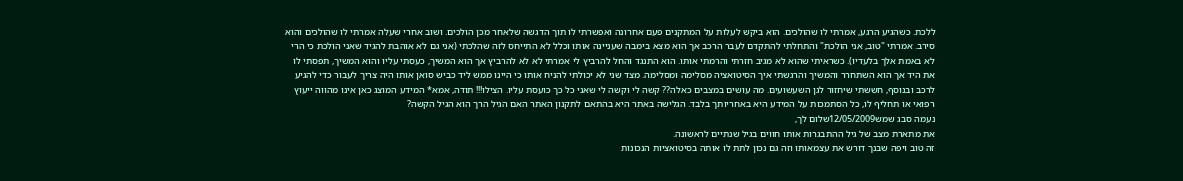ללכת. כשהגיע הרגע, אמרתי לו שהולכים. הוא ביקש לעלות על המתקנים פעם אחרונה ואפשרתי לו תוך הדגשה שלאחר מכן הולכים. ושוב אחרי שעלה אמרתי לו שהולכים והוא סירב. אמרתי "טוב, אני הולכת" והתחלתי להתקדם לעבר הרכב אך הוא מצא בימבה שעניינה אותו וכלל לא התייחס לזה שהלכתי (אני גם לא אוהבת להגיד שאני הולכת כי הרי לא באמת אלך בלעדיו). כשראיתי שהוא לא מגיב חזרתי והרמתי אותו. הוא התנגד והחל להרביץ לי אמרתי לא לא להרביץ אך הוא המשיך, כעסתי עליו והוא המשיך, תפסתי לו את היד אך הוא השתחרר והמשיך והרגשתי איך הסיטואציה מסלימה ומסלימה. מצד שני לא יכולתי להניח אותו כי היינו ממש ליד כביש סואן אותו היה צריך לעבור כדי להגיע לרכב ובנוסף, חששתי שיחזור לגן השעשועים. מה עושים במצבים כאלה?? קשה לי וקשה לי שאני כל כך כועסת עליו. הצילו!!! תודה, אמא* המידע המוצג כאן אינו מהווה ייעוץ רפואי או תחליף לו, כל הסתמכות על המידע היא באחריותך בלבד. הגלישה באתר היא בהתאם לתקנון האתר האם הגיל הרך הוא הגיל הקשה?
נעמה סבג שמש12/05/2009שלום לך,
את מתארת מצב של גיל ההתבגרות אותו חווים בגיל שנתיים לראשונה.
זה טוב ויפה שבנך דורש את עצמאותו וזה גם נכון לתת לו אותה בסיטואציות הנכונות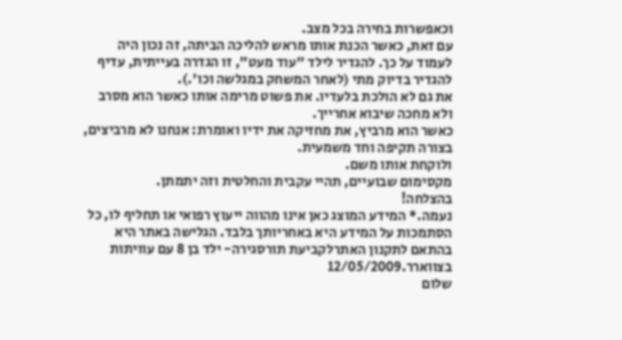וכאפשרות בחירה בכל מצב.
עם זאת, כאשר הכנת אותו מראש להליכה הביתה, זה נכון היה לעמוד על כך. להגדיר לילד "עוד מעט", זו הגדרה בעייתית, עדיף להגדיר בדיוק מתי (לאחר המשחק במגלשה וכו'.).
את גם לא הולכת בלעדיו. את פשוט מרימה אותו כאשר הוא מסרב ולא מחכה שיבוא אחרייך.
כאשר הוא מרביץ, את מחזיקה את ידיו ואומרת: אנחנו לא מרביצים, בצורה תקיפה וחד משמעית.
ולוקחת אותו משם.
מקסימום שבועיים, תהיי עקבית והחלטית וזה יתמתן.
בהצלחה!
נעמה.* המידע המוצג כאן אינו מהווה ייעוץ רפואי או תחליף לו, כל הסתמכות על המידע היא באחריותך בלבד. הגלישה באתר היא בהתאם לתקנון האתרלקביעת תורסגירה- ילד בן 8 עם עוויתות בצווארר.12/05/2009
שלום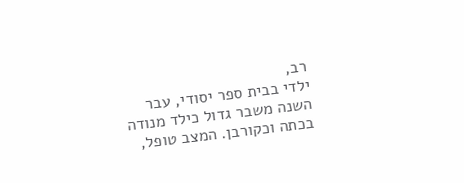רב,
ילדי בבית ספר יסודי, עבר השנה משבר גדול כילד מנודה בכתה וכקורבן. המצב טופל,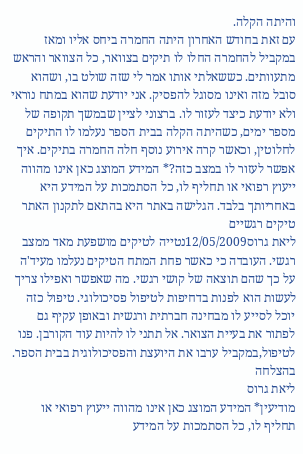והיתה הקלה.
עם זאת בחודש האחרון היתה החמרה ביחס אליו ומאז במקביל להחמרה החלו לו תיקים בצוואר, כל הצוואר והראש מתעוותים. כששאלתי אותו אמר לי שזה שולט בו, ושהוא סובל מזה ואינו מסוגל להפסיק. אני יודעת שהוא במתח נוראי ולא יודעת כיצד לעזור לו. ברצוני לציין שבמשך תקופה של מספר ימים, כשהיתה הקלה בבית הספר נעלמו לו התיקים לחלוטין, וכאשר קרה אירוע נוסף חלה החמרה בתיקים. איך אפשר לעזור לו במצב כזה?* המידע המוצג כאן אינו מהווה ייעוץ רפואי או תחליף לו, כל הסתמכות על המידע היא באחריותך בלבד. הגלישה באתר היא בהתאם לתקנון האתר טיקים רגשיים
ליאת גרוס12/05/2009נטייה לטיקים מושפעת מאד ממצב רגשי. העובדה כי כאשר פחת המתח הטיקים נעלמו מעיד'ה על כך שהם תוצאה של קושי רגשי. מה שאפשר ואפילו צריך לעשות הוא לפנות בדחיפות לטיפול פסיכולוגי. טיפול כזה יוכל לסייע לו מבחינה חברתית ורגשית ובאופן עקיף גם לפתור את בעיית הצואר. אל תתני לו להיות עוד הקורבן. פנו לטיפול,במקביל ערבו את היועצת והפסיכולוגית בבית הספר.
בהצלחה
ליאת גרוס
מודיעין* המידע המוצג כאן אינו מהווה ייעוץ רפואי או תחליף לו, כל הסתמכות על המידע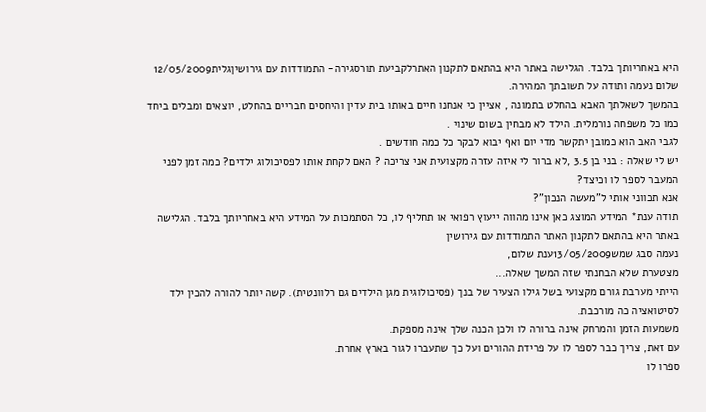היא באחריותך בלבד. הגלישה באתר היא בהתאם לתקנון האתרלקביעת תורסגירה- התמודדות עם גירושיןגלית12/05/2009
שלום נעמה ותודה על תשובתך המהירה.
בהמשך לשאלתך האבא בהחלט בתמונה , אציין כי אנחנו חיים באותו בית עדין והיחסים חבריים בהחלט, יוצאים ומבלים ביחד כמו כל משפחה נורמלית. הילד לא מבחין בשום שינוי .
לגבי האב הוא כמובן יתקשר מדי יום ואף יבוא לבקר כל כמה חודשים .
יש לי שאלה : בני בן 3.5 ,לא ברור לי איזה עזרה מקצועית אני צריכה ? האם לקחת אותו לפסיכולוג ילדים? כמה זמן לפני המעבר לספר לו וכיצד?
אנא תכווני אותי ל"מעשה הנכון"?
תודה ענת* המידע המוצג כאן אינו מהווה ייעוץ רפואי או תחליף לו, כל הסתמכות על המידע היא באחריותך בלבד. הגלישה באתר היא בהתאם לתקנון האתר התמודדות עם גירושין
נעמה סבג שמש13/05/2009ענת שלום,
מצטערת שלא הבחנתי שזה המשך שאלה...
הייתי מערבת גורם מקצועי בשל גילו הצעיר של בנך (פסיכולוגית מגן הילדים גם רלוונטית). קשה יותר להורה להכין ילד לסיטואציה כה מורכבת.
משמעות הזמן והמרחק אינה ברורה לו ולכן הכנה שלך אינה מספקת.
עם זאת, צריך כבר לספר לו על פרידת ההורים ועל כך שתעברו לגור בארץ אחרת.
ספרו לו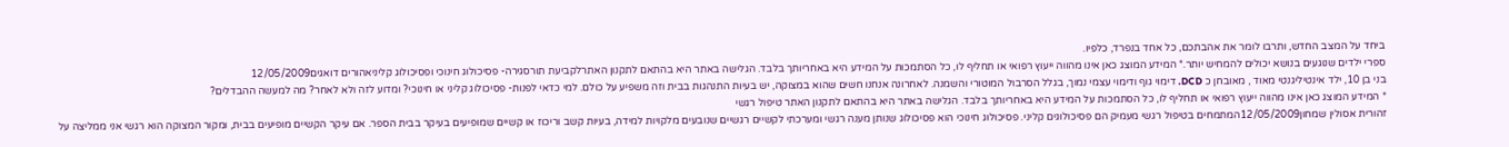ביחד על המצב החדש, ותרבו לומר את אהבתכם, כל אחד בנפרד, כלפיו.
ספרי ילדים שנוגעים בנושא יכולים להמחיש יותר.* המידע המוצג כאן אינו מהווה ייעוץ רפואי או תחליף לו, כל הסתמכות על המידע היא באחריותך בלבד. הגלישה באתר היא בהתאם לתקנון האתרלקביעת תורסגירה- פסיכולוג חינוכי ופסיכולוג קליניאהורים דואגים12/05/2009
בני בן 10, ילד אינטיליגנטי מאוד , מאובחן כ DCD. דימוי גוף ודימוי עצמי נמוך, בגלל הסרבול המוטורי והשמנה. לאחרונה אנחנו חשים שהוא במצוקה, יש בעיות התנהגות בבית וזה משפיע על כולם. למי כדאי לפנות- פסיכולוג קליני או חינוכי? ומדוע לזה ולא לאחר? מה למעשה ההבדלים?
* המידע המוצג כאן אינו מהווה ייעוץ רפואי או תחליף לו, כל הסתמכות על המידע היא באחריותך בלבד. הגלישה באתר היא בהתאם לתקנון האתר טיפול רגשי
זהורית אסולין שמחון12/05/2009המתמחים בטיפול רגשי מעמיק הם פסיכולוגים קליני. פסיכולוג חינוכי הוא פסיכולוג שנותן מענה רגשי ומערכתי לקשיים רגשיים שנובעים מלקויות למידה, בעיות קשב וריכוז או קשיים שמופיעים בעיקר בבית הספר. אם עיקר הקשיים מופיעים בבית, ומקור המצוקה הוא רגשי אני ממליצה על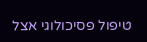טיפול פסיכולוגי אצל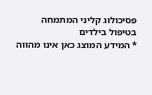פסיכולוג קליני המתמחה בטיפול בילדים
* המידע המוצג כאן אינו מהווה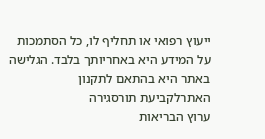ייעוץ רפואי או תחליף לו, כל הסתמכות על המידע היא באחריותך בלבד. הגלישה באתר היא בהתאם לתקנון האתרלקביעת תורסגירה
ערוץ הבריאות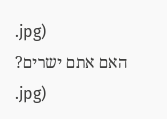.jpg)
האם אתם ישרים?
.jpg)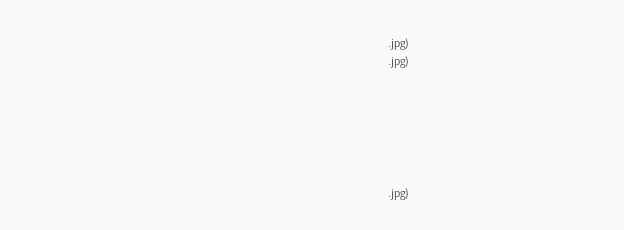.jpg)
.jpg)






.jpg)